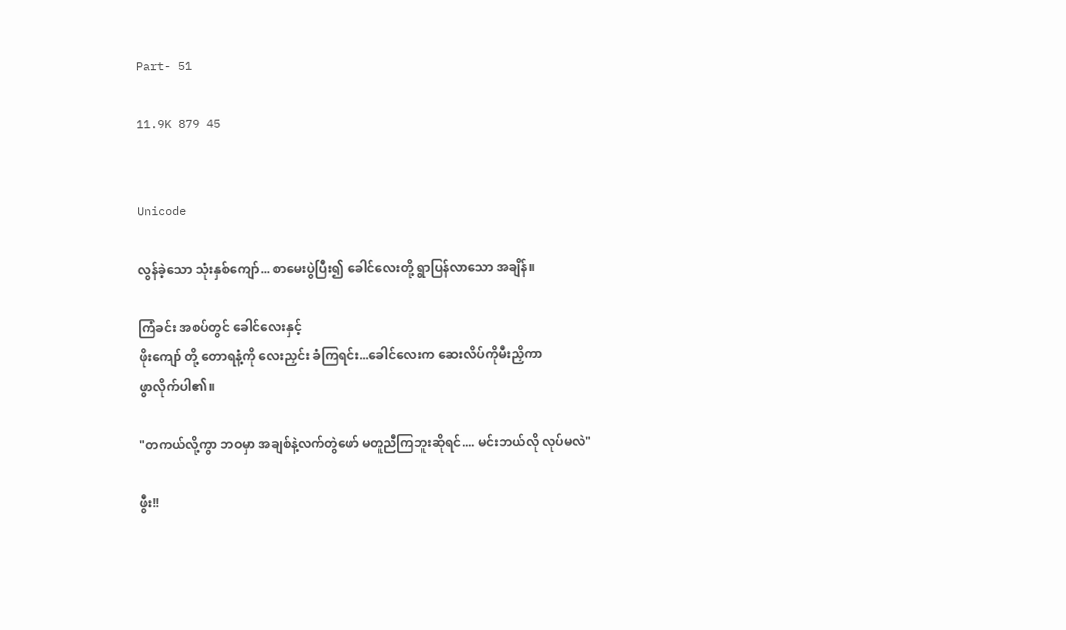Part- 51

11.9K 879 45


Unicode

လွန်ခဲ့သော သုံးနှစ်ကျော်... စာမေးပွဲပြီး၍ ခေါင်လေးတို့ ရွာပြန်လာသော အချိန်။

ကြံခင်း အစပ်တွင် ခေါင်လေးနှင့်
ဖိုးကျော် တို့ တောရနံ့ကို လေးညှင်း ခံကြရင်း...ခေါင်လေးက ဆေးလိပ်ကိုမီးညှိကာ
ဖွာလိုက်ပါ၏။

"တကယ်လို့ကွာ ဘဝမှာ အချစ်နဲ့လက်တွဲဖော် မတူညီကြဘူးဆိုရင်.... မင်းဘယ်လို လုပ်မလဲ"

ဖွီး!!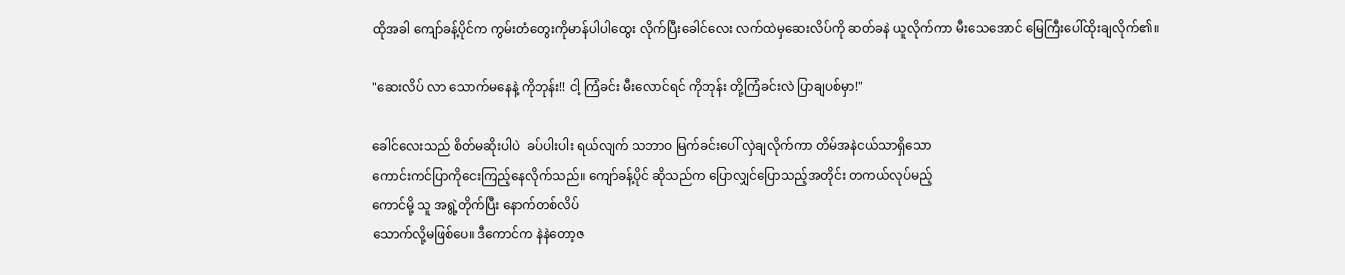ထိုအခါ ကျော်ခန့်ပိုင်က ကွမ်းတံတွေးကိုမာန်ပါပါထွေး လိုက်ပြီးခေါင်လေး လက်ထဲမှဆေးလိပ်ကို ဆတ်ခနဲ ယူလိုက်ကာ မီးသေအောင် မြေကြီးပေါ်ထိုးချလိုက်၏။

"ဆေးလိပ် လာ သောက်မနေနဲ့ ကိုဘုန်း!! ငါ့ ကြံခင်း မီးလောင်ရင် ကိုဘုန်း တို့ကြံခင်းလဲ ပြာချပစ်မှာ!"

ခေါင်လေးသည် စိတ်မဆိုးပါပဲ  ခပ်ပါးပါး ရယ်လျက် သဘာဝ မြက်ခင်းပေါ် လှဲချလိုက်ကာ တိမ်အနဲငယ်သာရှိသော
ကောင်းကင်ပြာကိုငေးကြည့်နေလိုက်သည်။ ကျော်ခန့်ပိုင် ဆိုသည်က ပြောလျှင်ပြောသည့်အတိုင်း တကယ်လုပ်မည့်
ကောင်မို့ သူ အရွဲ့တိုက်ပြီး နောက်တစ်လိပ်
သောက်လို့မဖြစ်ပေ။ ဒီကောင်က နဲနဲတော့ဇ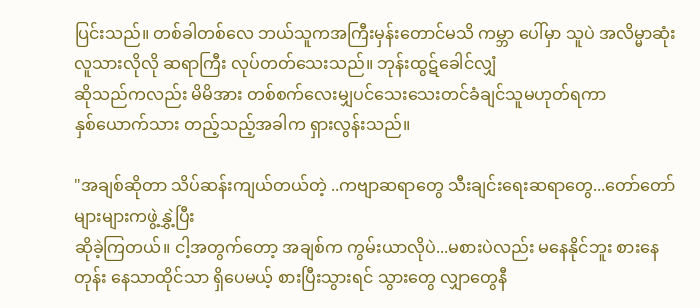ပြင်းသည်။ တစ်ခါတစ်လေ ဘယ်သူကအကြီးမှန်းတောင်မသိ ကမ္ဘာ ပေါ်မှာ သူပဲ အလိမ္မာဆုံး လူသားလိုလို ဆရာကြီး လုပ်တတ်သေးသည်။ ဘုန်းထွဋ်ခေါင်လျှံ
ဆိုသည်ကလည်း မိမိအား တစ်စက်လေးမျှပင်သေးသေးတင်ခံချင်သူမဟုတ်ရကာ
နှစ်ယောက်သား တည့်သည့်အခါက ရှားလွန်းသည်။

"အချစ်ဆိုတာ သိပ်ဆန်းကျယ်တယ်တဲ့ ..ကဗျာဆရာတွေ သီးချင်းရေးဆရာတွေ...တော်တော်များများကဖွဲ့နွှဲ့ပြီး
ဆိုခဲ့ကြတယ်။ ငါ့အတွက်တော့ အချစ်က ကွမ်းယာလိုပဲ...မစားပဲလည်း မနေနိုင်ဘူး စားနေတုန်း နေသာထိုင်သာ ရှိပေမယ့် စားပြီးသွားရင် သွားတွေ လျှာတွေနီ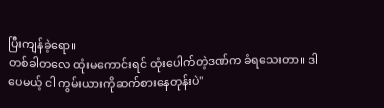ပြီးကျန်ခဲ့ရော။
တစ်ခါတလေ ထုံးမကောင်းရင် ထုံးပေါက်တဲ့ဒဏ်က ခံရသေးတာ။ ဒါပေမယ့် ငါ ကွမ်းယားကိုဆက်စားနေတုန်းပဲ"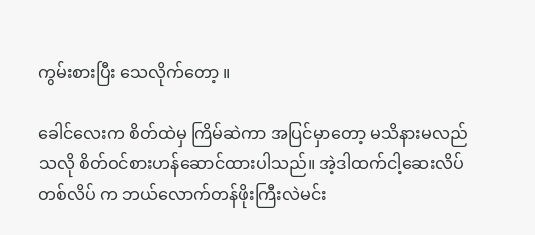ကွမ်းစားပြီး သေလိုက်တော့ ။

ခေါင်လေးက စိတ်ထဲမှ ကြိမ်ဆဲကာ အပြင်မှာတော့ မသိနားမလည်သလို စိတ်ဝင်စားဟန်ဆောင်ထားပါသည်။ အဲ့ဒါထက်ငါ့ဆေးလိပ် တစ်လိပ် က ဘယ်လောက်တန်ဖိုးကြီးလဲမင်း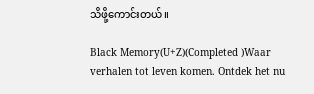သိဖို့ကောင်းတယ်။

Black Memory(U+Z)(Completed )Waar verhalen tot leven komen. Ontdek het nu